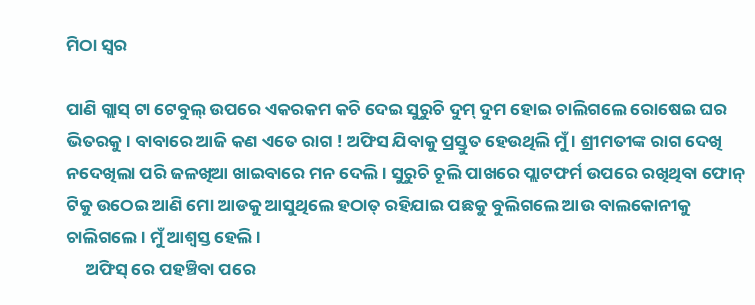ମିଠା ସ୍ୱର

ପାଣି ଗ୍ଲାସ୍ ଟା ଟେବୁଲ୍ ଉପରେ ଏକରକମ କଚି ଦେଇ ସୁରୁଚି ଦୁମ୍ ଦୁମ ହୋଇ ଚାଲିଗଲେ ରୋଷେଇ ଘର ଭିତରକୁ । ବାବାରେ ଆଜି କଣ ଏତେ ରାଗ ! ଅଫିସ ଯିବାକୁ ପ୍ରସ୍ତୁତ ହେଉଥିଲି ମୁଁ । ଶ୍ରୀମତୀଙ୍କ ରାଗ ଦେଖି ନଦେଖିଲା ପରି ଜଳଖିଆ ଖାଇବାରେ ମନ ଦେଲି । ସୁରୁଚି ଚୂଲି ପାଖରେ ପ୍ଲାଟଫର୍ମ ଉପରେ ରଖିଥିବା ଫୋନ୍ ଟିକୁ ଉଠେଇ ଆଣି ମୋ ଆଡକୁ ଆସୁଥିଲେ ହଠାତ୍ ରହିଯାଇ ପଛକୁ ବୁଲିଗଲେ ଆଉ ବାଲକୋନୀକୁ ଚାଲିଗଲେ । ମୁଁ ଆଶ୍ବସ୍ତ ହେଲି ।
     ଅଫିସ୍ ରେ ପହଞ୍ଚିବା ପରେ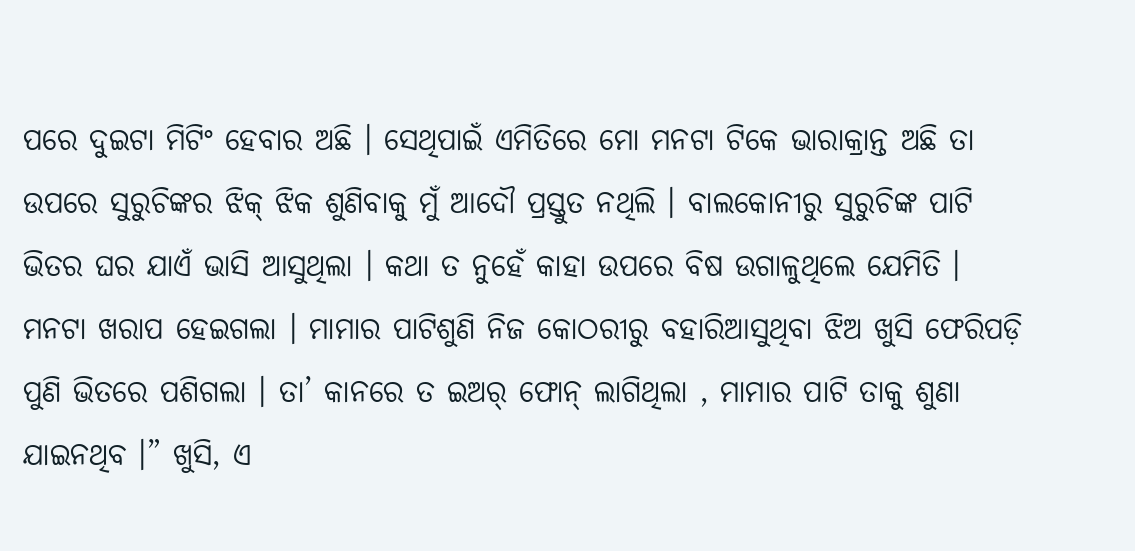ପରେ ଦୁଇଟା ମିଟିଂ ହେବାର ଅଛି । ସେଥିପାଇଁ ଏମିତିରେ ମୋ ମନଟା ଟିକେ ଭାରାକ୍ରାନ୍ତ ଅଛି ତା ଉପରେ ସୁରୁଚିଙ୍କର ଝିକ୍ ଝିକ ଶୁଣିବାକୁ ମୁଁ ଆଦୌ ପ୍ରସ୍ତୁତ ନଥିଲି । ବାଲକୋନୀରୁ ସୁରୁଚିଙ୍କ ପାଟି ଭିତର ଘର ଯାଏଁ ଭାସି ଆସୁଥିଲା । କଥା ତ ନୁହେଁ କାହା ଉପରେ ବିଷ ଉଗାଳୁଥିଲେ ଯେମିତି । ମନଟା ଖରାପ ହେଇଗଲା । ମାମାର ପାଟିଶୁଣି ନିଜ କୋଠରୀରୁ ବହାରିଆସୁଥିବା ଝିଅ ଖୁସି ଫେରିପଡ଼ି ପୁଣି ଭିତରେ ପଶିଗଲା । ତା’ କାନରେ ତ ଇଅର୍ ଫୋନ୍ ଲାଗିଥିଲା , ମାମାର ପାଟି ତାକୁ ଶୁଣା ଯାଇନଥିବ ।” ଖୁସି, ଏ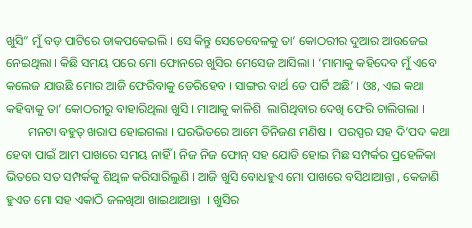ଖୁସି” ମୁଁ ବଡ଼ ପାଟିରେ ଡାକପକେଇଲି । ସେ କିନ୍ତୁ ସେତେବେଳକୁ ତା’ କୋଠରୀର ଦୁଆର ଆଉଜେଇ ନେଇଥିଲା । କିଛି ସମୟ ପରେ ମୋ ଫୋନରେ ଖୁସିର ମେସେଜ ଆସିଲା । ‘ମାମାକୁ କହିଦେବ ମୁଁ ଏବେ କଲେଜ ଯାଉଛି ମୋର ଆଜି ଫେରିବାକୁ ଡେରିହେବ । ସାଙ୍ଗର ବାର୍ଥ ଡେ ପାର୍ଟି ଅଛି’ । ଓଃ, ଏଇ କଥା କହିବାକୁ ତା’ କୋଠରୀରୁ ବାହାରିଥିଲା ଖୁସି । ମାଆକୁ କାଳିଶି  ଲାଗିଥିବାର ଦେଖି ଫେରି ଚାଲିଗଲା ।
       ମନଟା ବହୁତ୍ ଖରାପ ହୋଇଗଲା । ଘରଭିତରେ ଆମେ ତିନିଜଣ ମଣିଷ ।  ପରସ୍ପର ସହ ଦି’ପଦ କଥା ହେବା ପାଇଁ ଆମ ପାଖରେ ସମୟ ନାହିଁ । ନିଜ ନିଜ ଫୋନ୍ ସହ ଯୋଡି ହୋଇ ମିଛ ସମ୍ପର୍କର ପ୍ରହେଳିକା ଭିତରେ ସତ ସମ୍ପର୍କକୁ ଶିଥିଳ କରିସାରିଲୁଣି । ଆଜି ଖୁସି ବୋଧହୁଏ ମୋ ପାଖରେ ବସିଥାଆନ୍ତା , କେଜାଣି ହୁଏତ ମୋ ସହ ଏକାଠି ଜଳଖିଆ ଖାଇଥାଆନ୍ତା  । ଖୁସିର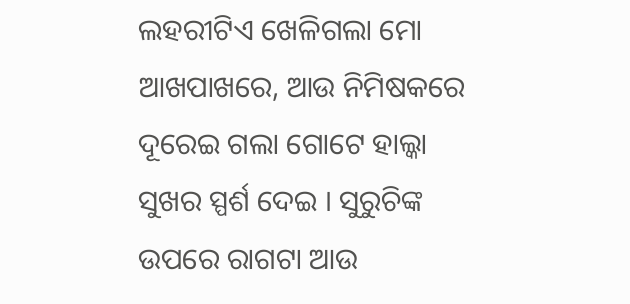ଲହରୀଟିଏ ଖେଳିଗଲା ମୋ ଆଖପାଖରେ, ଆଉ ନିମିଷକରେ ଦୂରେଇ ଗଲା ଗୋଟେ ହାଲ୍କା ସୁଖର ସ୍ପର୍ଶ ଦେଇ । ସୁରୁଚିଙ୍କ ଉପରେ ରାଗଟା ଆଉ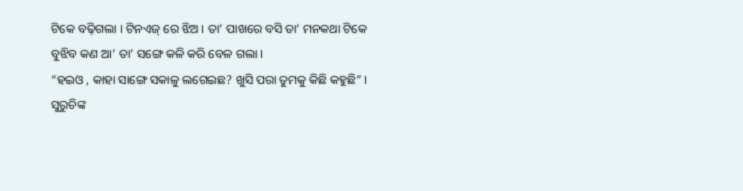ଟିକେ ବଢ଼ିଗଲା । ଟିନଏଜ୍ ରେ ଝିଅ । ତା’ ପାଖରେ ବସି ତା’ ମନକଥା ଟିକେ ବୁଝିବ କଣ ଆ’ ତା’ ସଙ୍ଗେ କଳି କରି ବେଳ ଗଲା ।
“ହଇଓ , କାହା ସାଙ୍ଗେ ସକାଳୁ ଲଗେଇଛ? ଖୁସି ପରା ତୁମକୁ କିଛି କହୁଛି” । ସୁରୁଚିଙ୍କ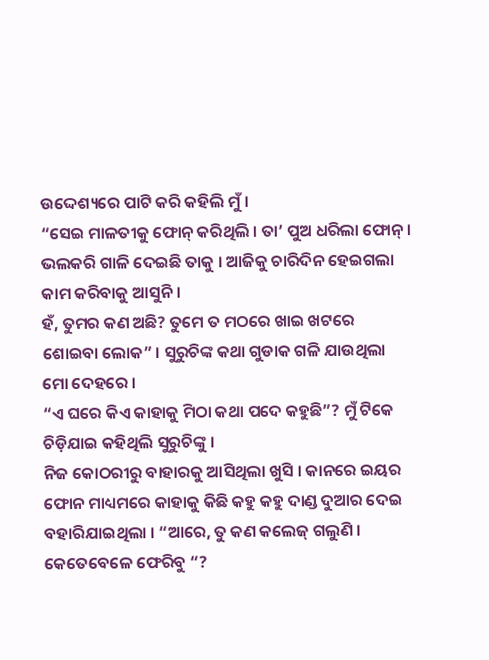ଉଦ୍ଦେଶ୍ୟରେ ପାଟି କରି କହିଲି ମୁଁ ।
“ସେଇ ମାଳତୀକୁ ଫୋନ୍ କରିଥିଲି । ତା’ ପୁଅ ଧରିଲା ଫୋନ୍ । ଭଲକରି ଗାଳି ଦେଇଛି ତାକୁ । ଆଜିକୁ ଚାରିଦିନ ହେଇଗଲା କାମ କରିବାକୁ ଆସୁନି ।
ହଁ, ତୁମର କଣ ଅଛି? ତୁମେ ତ ମଠରେ ଖାଇ ଖଟରେ ଶୋଇବା ଲୋକ” । ସୁରୁଚିଙ୍କ କଥା ଗୁଡାକ ଗଳି ଯାଉଥିଲା ମୋ ଦେହରେ ।
“ଏ ଘରେ କିଏ କାହାକୁ ମିଠା କଥା ପଦେ କହୁଛି”? ମୁଁ ଟିକେ ଚିଡ଼ିଯାଇ କହିଥିଲି ସୁରୁଚିଙ୍କୁ ।
ନିଜ କୋଠରୀରୁ ବାହାରକୁ ଆସିଥିଲା ଖୁସି । କାନରେ ଇୟର ଫୋନ ମାଧ୍ୟମରେ କାହାକୁ କିଛି କହୁ କହୁ ଦାଣ୍ଡ ଦୁଆର ଦେଇ ବହାରିଯାଇଥିଲା । “ଆରେ, ତୁ କଣ କଲେଜ୍ ଗଲୁଣି । କେତେବେଳେ ଫେରିବୁ “?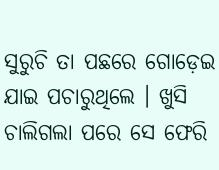ସୁରୁଚି ତା ପଛରେ ଗୋଡ଼େଇ ଯାଇ ପଚାରୁଥିଲେ । ଖୁସି ଚାଲିଗଲା ପରେ ସେ ଫେରି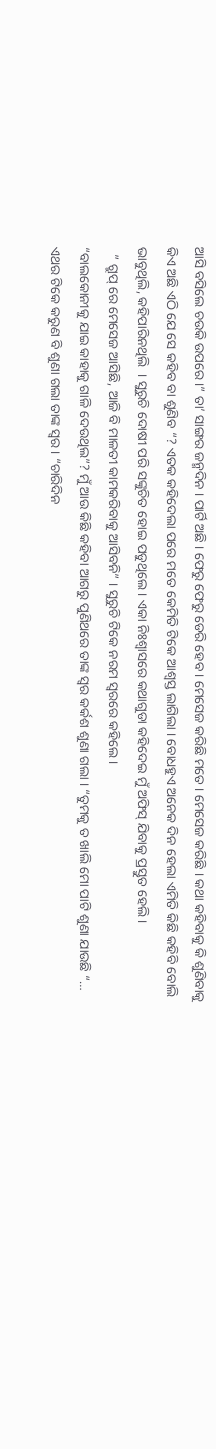ଆସି ବସିଲେ ଚଉକି ଉପରେ ।” ତା’ ସାଙ୍ଗର ଜନ୍ମଦିନ । ପାର୍ଟି ଅଛି । ଫେରୁ ଫେରୁ ଡେରି ହେବ । ମେସେଜ କରିଛି ମତେ । ମେସେଜ କରିଛି । କଥା କହିବାକୁ କି ଶୁଣିବାକୁ କିଏ ଅଛି ଏଠି ଯେ ସେ କହିବ ବା ଶୁଣିବ “? ଏତକ କହିଦେଲା ପରେ ମତେ କେମିତି ଟିକେ ଆଶ୍ବସ୍ତ ଲାଗିଲା । ବୋଧହୁଏ ଅନେକ ଦିନ ହେଲା ଏମିତି କିଛି କହିବି ବୋଲି ଭାବୁଥିଲି, କହିପାରିନଥିଲି  । ସୁରୁଚି ଦୋଷୀ ପରି ସଙ୍କୁଚିତ ହୋଇ ପଡୁଥିଲେ । ଏକା ନିଃଶ୍ୱାସରେ କଥାଗୁଡା କହିଦେଇ ମୁଁ ଅଫିସ୍ ଯିବାକୁ ପ୍ରସ୍ତୁତ ହେଲି।
  ” ଗ୍ରୁପ୍ ରେ ମେସେଜ ଆସିଛି, ଆଜି ବି ମାଳତୀ କାମକରିବାକୁ ଆସିବନି” । ସୁରୁଚି ଟିକେ ନରମ ସ୍ଵରରେ କହିଲେ।
“ବାଲକୋନୀକୁ ଯାଇ କାହାକୁ ଗାଳି ଦେଉଥିଲ”? ମୁଁ ଆଉ କିଛି କହିବା ଆଗରୁ ପୁଣିଥରେ ତାଙ୍କ ସ୍ୱର କର୍କଶ ଶୁଣା ଗଲା । “ତୁମକୁ ତ ଖାଲି ମୋ ପାଟି ଶୁଣା ଯାଉଛି “… ଏଥର ଟିକେ କରୁଣ ବି ଶୁଣା ଗଲା ତାଙ୍କ ସ୍ୱର । “ଚାରିଦିନ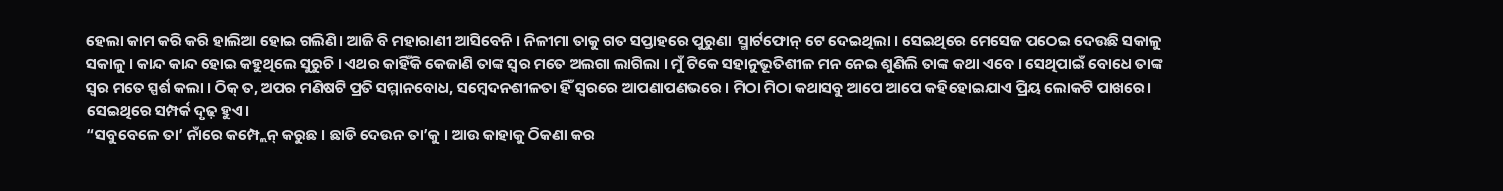ହେଲା କାମ କରି କରି ହାଲିଆ ହୋଇ ଗଲିଣି। ଆଜି ବି ମହାରାଣୀ ଆସିବେନି । ନିଳୀମା ତାକୁ ଗତ ସପ୍ତାହରେ ପୁରୁଣା  ସ୍ମାର୍ଟଫୋନ୍ ଟେ ଦେଇଥିଲା । ସେଇଥିରେ ମେସେଜ ପଠେଇ ଦେଉଛି ସକାଳୁ ସକାଳୁ । କାନ୍ଦ କାନ୍ଦ ହୋଇ କହୁଥିଲେ ସୁରୁଚି । ଏଥର କାହିଁକି କେଜାଣି ତାଙ୍କ ସ୍ୱର ମତେ ଅଲଗା ଲାଗିଲା । ମୁଁ ଟିକେ ସହାନୁଭୂତିଶୀଳ ମନ ନେଇ ଶୁଣିଲି ତାଙ୍କ କଥା ଏବେ । ସେଥିପାଇଁ ବୋଧେ ତାଙ୍କ ସ୍ୱର ମତେ ସ୍ପର୍ଶ କଲା । ଠିକ୍ ତ, ଅପର ମଣିଷଟି ପ୍ରତି ସମ୍ମାନବୋଧ, ସମ୍ବେଦନଶୀଳତା ହିଁ ସ୍ୱରରେ ଆପଣାପଣଭରେ । ମିଠା ମିଠା କଥାସବୁ ଆପେ ଆପେ କହିହୋଇଯାଏ ପ୍ରିୟ ଲୋକଟି ପାଖରେ। ସେଇଥିରେ ସମ୍ପର୍କ ଦୃଢ଼ ହୁଏ।
“ସବୁବେଳେ ତା’ ନାଁରେ କମ୍ପ୍ଲେନ୍ କରୁଛ । ଛାଡି ଦେଉନ ତା’କୁ । ଆଉ କାହାକୁ ଠିକଣା କର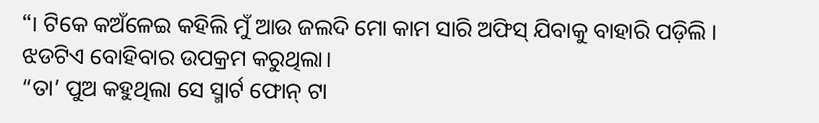“। ଟିକେ କଅଁଳେଇ କହିଲି ମୁଁ ଆଉ ଜଲଦି ମୋ କାମ ସାରି ଅଫିସ୍ ଯିବାକୁ ବାହାରି ପଡ଼ିଲି । ଝଡଟିଏ ବୋହିବାର ଉପକ୍ରମ କରୁଥିଲା।
“ତା’ ପୁଅ କହୁଥିଲା ସେ ସ୍ମାର୍ଟ ଫୋନ୍ ଟା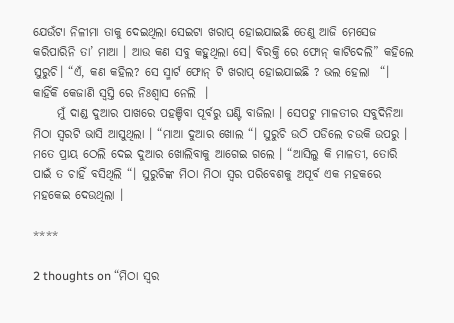ଯେଉଁଟା ନିଳୀମା ତାକୁ ଦେଇଥିଲା ସେଇଟା ଖରାପ୍ ହୋଇଯାଇଛି ତେଣୁ ଆଜି ମେସେଜ କରିପାରିନି ତା’ ମାଆ । ଆଉ କଣ ସବୁ କହୁଥିଲା ସେ। ବିରକ୍ତି ରେ ଫୋନ୍ କାଟିଦେଲି” କହିଲେ ସୁରୁଚି। “ଏଁ, କଣ କହିଲ? ସେ ସ୍ମାର୍ଟ ଫୋନ୍ ଟି ଖରାପ୍ ହୋଇଯାଇଛି ? ଭଲ ହେଲା  “।  କାହିଁକି କେଜାଣି ସ୍ବସ୍ତି ରେ ନିଃଶ୍ୱାସ ନେଲି  ।
     ମୁଁ ଦାଣ୍ଡ ଦୁଆର ପାଖରେ ପହଞ୍ଚିବା ପୂର୍ବରୁ ଘଣ୍ଟି ବାଜିଲା । ସେପଟୁ ମାଳତୀର ସବୁଦିନିଆ ମିଠା ସ୍ୱରଟି ଭାସି ଆସୁଥିଲା । “ମାଆ ଦୁଆର ଖୋଲ “। ସୁରୁଚି ଉଠି ପଡିଲେ ଚଉକି ଉପରୁ । ମତେ ପ୍ରାୟ ଠେଲି ଦେଇ ଦୁଆର ଖୋଲିବାକୁ ଆଗେଇ ଗଲେ । “ଆସିଲୁ କି ମାଳତୀ, ତୋରି ପାଇଁ ତ ଚାହିଁ ବସିଥିଲି “। ସୁରୁଚିଙ୍କ ମିଠା ମିଠା ସ୍ୱର ପରିବେଶକୁ ଅପୂର୍ବ ଏକ ମହକରେ ମହକେଇ ଦେଉଥିଲା ।

****

2 thoughts on “ମିଠା ସ୍ୱର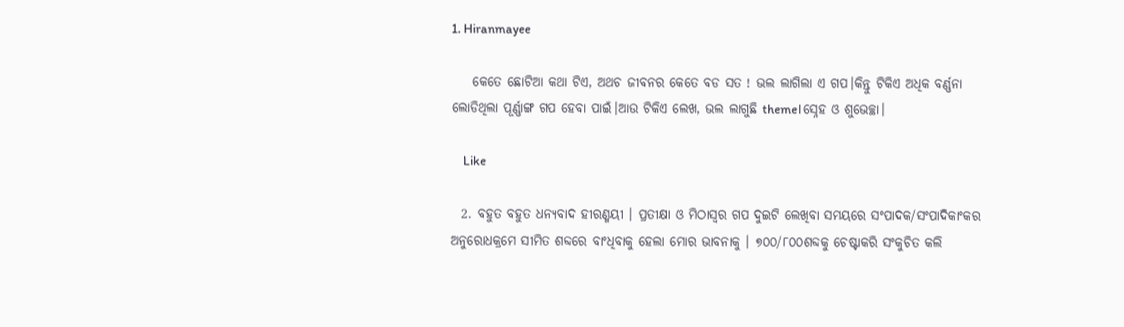1. Hiranmayee

    କେତେ ଛୋଟିଆ କଥା ଟିଏ, ଅଥଚ ଜୀବନର କେତେ ବଡ ସତ ! ଭଲ ଲାଗିଲା ଏ ଗପ।କିନ୍ତୁ ଟିକିଏ ଅଧିକ ବର୍ଣ୍ଣନା ଲୋଡିଥିଲା ପୂର୍ଣ୍ଣାଙ୍ଗ ଗପ ହେବା ପାଇଁ।ଆଉ ଟିକିଏ ଲେଖ, ଭଲ ଲାଗୁଛି theme।ସ୍ନେହ ଓ ଶୁଭେଚ୍ଛା।

    Like

  2. ବହୁତ ବହୁତ ଧନ୍ୟବାଦ ହୀରଣ୍ମୟୀ । ପ୍ରତୀକ୍ଷା ଓ ମିଠାସ୍ୱର ଗପ ଦୁଇଟି ଲେଖିବା ସମୟରେ ସଂପାଦକ/ସଂପାଦିକାଂକର ଅନୁରୋଧକ୍ରମେ ସୀମିତ ଶବ୍ଦରେ ବାଂଧିବାକୁ ହେଲା ମୋର ଭାବନାକୁ । ୭୦୦/୮୦୦ଶବ୍ଦକୁ ଚେଷ୍ଟାକରି ସଂକୁଚିତ କଲି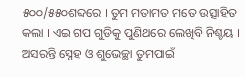୫୦୦/୫୫୦ଶବ୍ଦରେ । ତୁମ ମତାମତ ମତେ ଉତ୍ସାହିତ କଲା । ଏଇ ଗପ ଗୁଡିକୁ ପୁଣିଥରେ ଲେଖିବି ନିଶ୍ଚୟ । ଅସରନ୍ତି ସ୍ନେହ ଓ ଶୁଭେଚ୍ଛା ତୁମପାଇଁ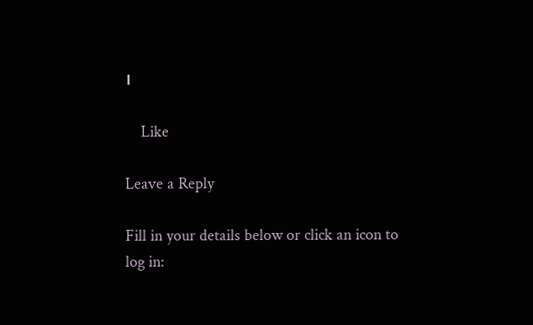।

    Like

Leave a Reply

Fill in your details below or click an icon to log in: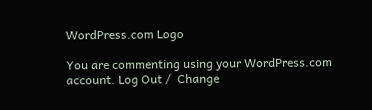WordPress.com Logo

You are commenting using your WordPress.com account. Log Out /  Change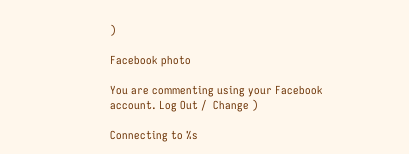)

Facebook photo

You are commenting using your Facebook account. Log Out /  Change )

Connecting to %s